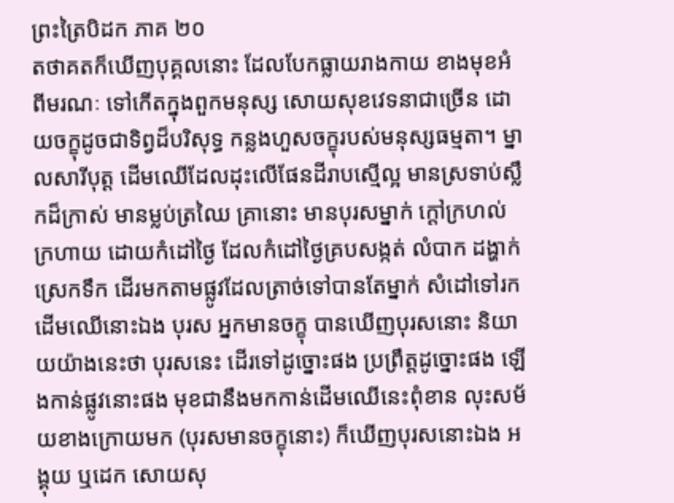ព្រះត្រៃបិដក ភាគ ២០
តថាគតក៏ឃើញបុគ្គលនោះ ដែលបែកធ្លាយរាងកាយ ខាងមុខអំពីមរណៈ ទៅកើតក្នុងពួកមនុស្ស សោយសុខវេទនាជាច្រើន ដោយចក្ខុដូចជាទិព្វដ៏បរិសុទ្ធ កន្លងហួសចក្ខុរបស់មនុស្សធម្មតា។ ម្នាលសារីបុត្ត ដើមឈើដែលដុះលើផែនដីរាបស្មើល្អ មានស្រទាប់ស្លឹកដ៏ក្រាស់ មានម្លប់ត្រឈៃ គ្រានោះ មានបុរសម្នាក់ ក្តៅក្រហល់ក្រហាយ ដោយកំដៅថ្ងៃ ដែលកំដៅថ្ងៃគ្របសង្កត់ លំបាក ដង្ហាក់ ស្រេកទឹក ដើរមកតាមផ្លូវដែលត្រាច់ទៅបានតែម្នាក់ សំដៅទៅរកដើមឈើនោះឯង បុរស អ្នកមានចក្ខុ បានឃើញបុរសនោះ និយាយយ៉ាងនេះថា បុរសនេះ ដើរទៅដូច្នោះផង ប្រព្រឹត្តដូច្នោះផង ឡើងកាន់ផ្លូវនោះផង មុខជានឹងមកកាន់ដើមឈើនេះពុំខាន លុះសម័យខាងក្រោយមក (បុរសមានចក្ខុនោះ) ក៏ឃើញបុរសនោះឯង អង្គុយ ឬដេក សោយសុ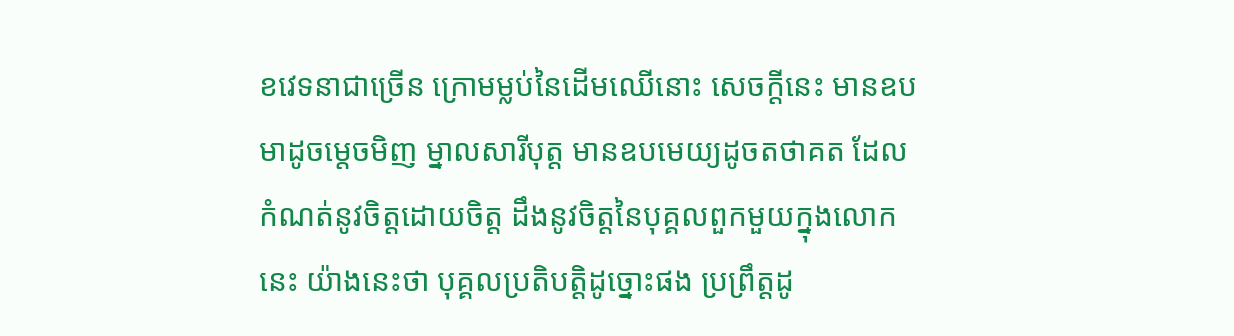ខវេទនាជាច្រើន ក្រោមម្លប់នៃដើមឈើនោះ សេចក្តីនេះ មានឧបមាដូចម្តេចមិញ ម្នាលសារីបុត្ត មានឧបមេយ្យដូចតថាគត ដែលកំណត់នូវចិត្តដោយចិត្ត ដឹងនូវចិត្តនៃបុគ្គលពួកមួយក្នុងលោកនេះ យ៉ាងនេះថា បុគ្គលប្រតិបត្តិដូច្នោះផង ប្រព្រឹត្តដូ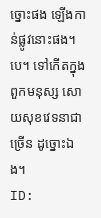ច្នោះផង ឡើងកាន់ផ្លូវនោះផង។បេ។ ទៅកើតក្នុងពួកមនុស្ស សោយសុខវេទនាជាច្រើន ដូច្នោះឯង។
ID: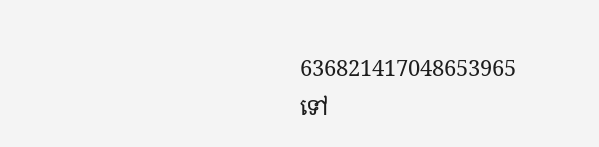636821417048653965
ទៅ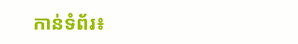កាន់ទំព័រ៖